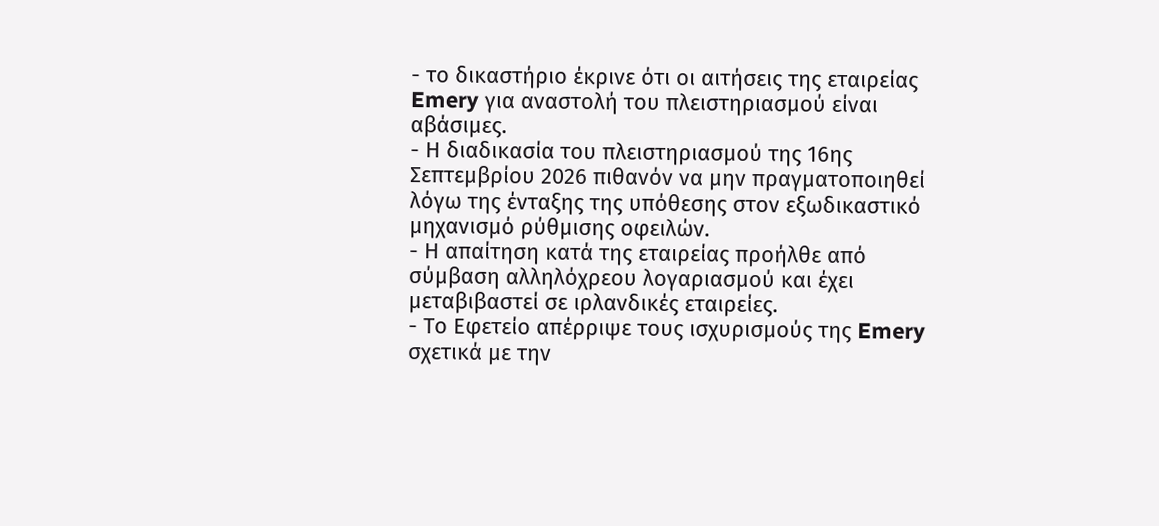- το δικαστήριο έκρινε ότι οι αιτήσεις της εταιρείας Emery για αναστολή του πλειστηριασμού είναι αβάσιμες.
- Η διαδικασία του πλειστηριασμού της 16ης Σεπτεμβρίου 2026 πιθανόν να μην πραγματοποιηθεί λόγω της ένταξης της υπόθεσης στον εξωδικαστικό μηχανισμό ρύθμισης οφειλών.
- Η απαίτηση κατά της εταιρείας προήλθε από σύμβαση αλληλόχρεου λογαριασμού και έχει μεταβιβαστεί σε ιρλανδικές εταιρείες.
- Το Εφετείο απέρριψε τους ισχυρισμούς της Emery σχετικά με την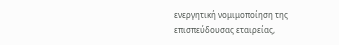ενεργητική νομιμοποίηση της επισπεύδουσας εταιρείας,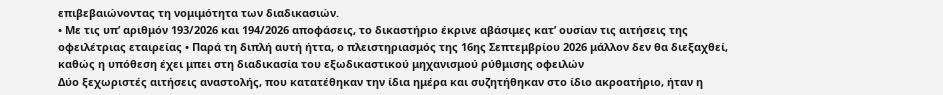επιβεβαιώνοντας τη νομιμότητα των διαδικασιών.
• Με τις υπ’ αριθμόν 193/2026 και 194/2026 αποφάσεις, το δικαστήριο έκρινε αβάσιμες κατ’ ουσίαν τις αιτήσεις της οφειλέτριας εταιρείας • Παρά τη διπλή αυτή ήττα, ο πλειστηριασμός της 16ης Σεπτεμβρίου 2026 μάλλον δεν θα διεξαχθεί, καθώς η υπόθεση έχει μπει στη διαδικασία του εξωδικαστικού μηχανισμού ρύθμισης οφειλών
Δύο ξεχωριστές αιτήσεις αναστολής, που κατατέθηκαν την ίδια ημέρα και συζητήθηκαν στο ίδιο ακροατήριο, ήταν η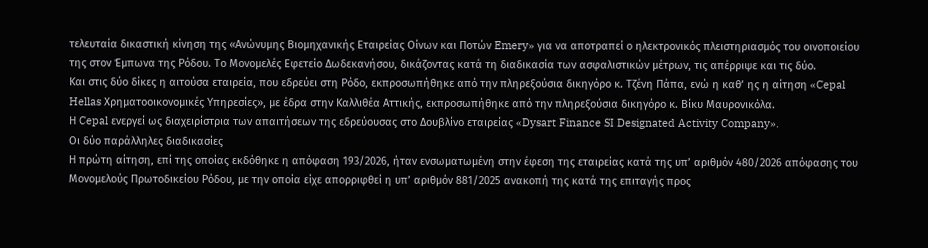τελευταία δικαστική κίνηση της «Ανώνυμης Βιομηχανικής Εταιρείας Οίνων και Ποτών Emery» για να αποτραπεί ο ηλεκτρονικός πλειστηριασμός του οινοποιείου της στον Έμπωνα της Ρόδου. Το Μονομελές Εφετείο Δωδεκανήσου, δικάζοντας κατά τη διαδικασία των ασφαλιστικών μέτρων, τις απέρριψε και τις δύο.
Και στις δύο δίκες η αιτούσα εταιρεία, που εδρεύει στη Ρόδο, εκπροσωπήθηκε από την πληρεξούσια δικηγόρο κ. Τζένη Πάπα, ενώ η καθ’ ης η αίτηση «Cepal Hellas Χρηματοοικονομικές Υπηρεσίες», με έδρα στην Καλλιθέα Αττικής, εκπροσωπήθηκε από την πληρεξούσια δικηγόρο κ. Βίκυ Μαυρονικόλα.
Η Cepal ενεργεί ως διαχειρίστρια των απαιτήσεων της εδρεύουσας στο Δουβλίνο εταιρείας «Dysart Finance SI Designated Activity Company».
Οι δύο παράλληλες διαδικασίες
Η πρώτη αίτηση, επί της οποίας εκδόθηκε η απόφαση 193/2026, ήταν ενσωματωμένη στην έφεση της εταιρείας κατά της υπ’ αριθμόν 480/2026 απόφασης του Μονομελούς Πρωτοδικείου Ρόδου, με την οποία είχε απορριφθεί η υπ’ αριθμόν 881/2025 ανακοπή της κατά της επιταγής προς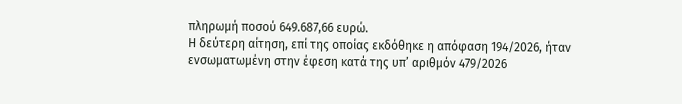πληρωμή ποσού 649.687,66 ευρώ.
Η δεύτερη αίτηση, επί της οποίας εκδόθηκε η απόφαση 194/2026, ήταν ενσωματωμένη στην έφεση κατά της υπ’ αριθμόν 479/2026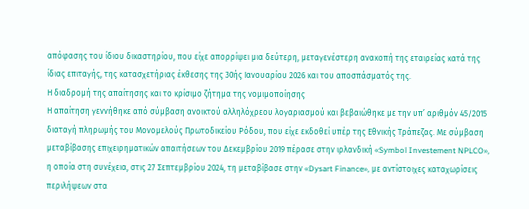απόφασης του ίδιου δικαστηρίου, που είχε απορρίψει μια δεύτερη, μεταγενέστερη ανακοπή της εταιρείας κατά της ίδιας επιταγής, της κατασχετήριας έκθεσης της 30ής Ιανουαρίου 2026 και του αποσπάσματός της.
Η διαδρομή της απαίτησης και το κρίσιμο ζήτημα της νομιμοποίησης
Η απαίτηση γεννήθηκε από σύμβαση ανοικτού αλληλόχρεου λογαριασμού και βεβαιώθηκε με την υπ’ αριθμόν 45/2015 διαταγή πληρωμής του Μονομελούς Πρωτοδικείου Ρόδου, που είχε εκδοθεί υπέρ της Εθνικής Τράπεζας. Με σύμβαση μεταβίβασης επιχειρηματικών απαιτήσεων του Δεκεμβρίου 2019 πέρασε στην ιρλανδική «Symbol Investement NPLCO», η οποία στη συνέχεια, στις 27 Σεπτεμβρίου 2024, τη μεταβίβασε στην «Dysart Finance», με αντίστοιχες καταχωρίσεις περιλήψεων στα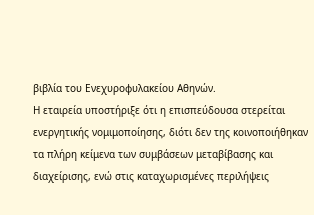βιβλία του Ενεχυροφυλακείου Αθηνών.
Η εταιρεία υποστήριξε ότι η επισπεύδουσα στερείται ενεργητικής νομιμοποίησης, διότι δεν της κοινοποιήθηκαν τα πλήρη κείμενα των συμβάσεων μεταβίβασης και διαχείρισης, ενώ στις καταχωρισμένες περιλήψεις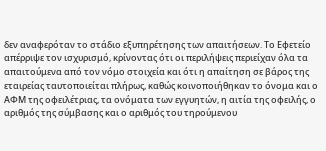δεν αναφερόταν το στάδιο εξυπηρέτησης των απαιτήσεων. Το Εφετείο απέρριψε τον ισχυρισμό, κρίνοντας ότι οι περιλήψεις περιείχαν όλα τα απαιτούμενα από τον νόμο στοιχεία και ότι η απαίτηση σε βάρος της εταιρείας ταυτοποιείται πλήρως, καθώς κοινοποιήθηκαν το όνομα και ο ΑΦΜ της οφειλέτριας, τα ονόματα των εγγυητών, η αιτία της οφειλής, ο αριθμός της σύμβασης και ο αριθμός του τηρούμενου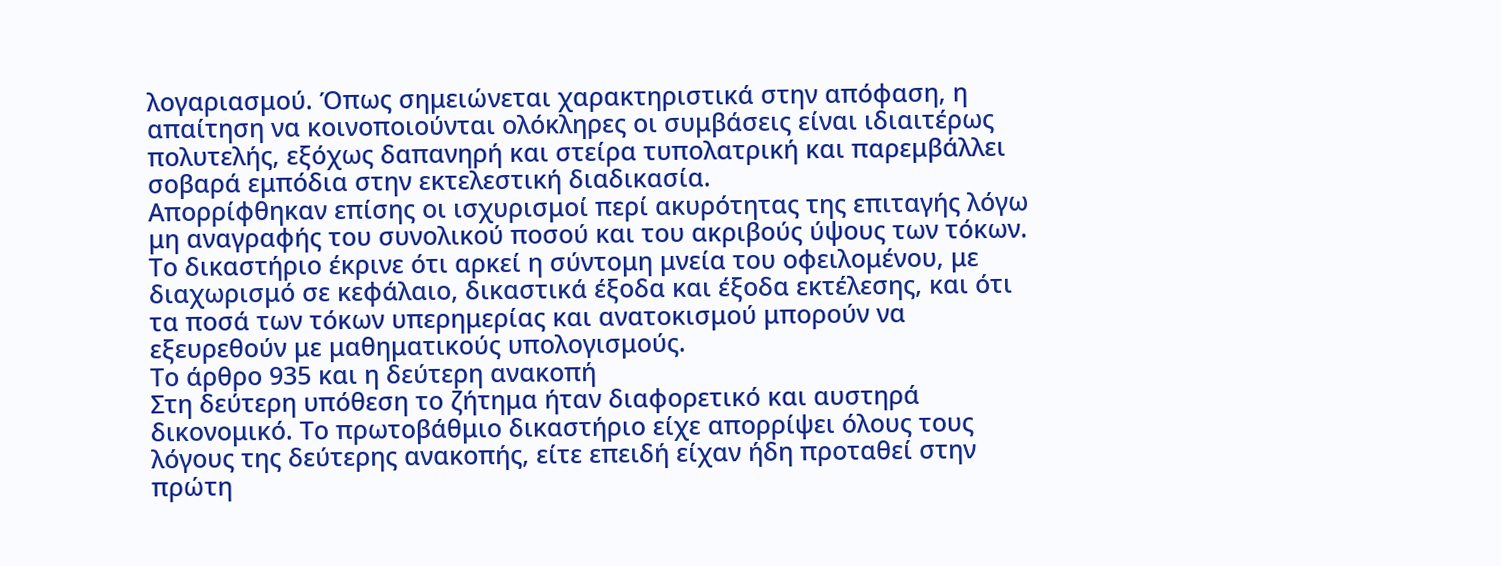λογαριασμού. Όπως σημειώνεται χαρακτηριστικά στην απόφαση, η απαίτηση να κοινοποιούνται ολόκληρες οι συμβάσεις είναι ιδιαιτέρως πολυτελής, εξόχως δαπανηρή και στείρα τυπολατρική και παρεμβάλλει σοβαρά εμπόδια στην εκτελεστική διαδικασία.
Απορρίφθηκαν επίσης οι ισχυρισμοί περί ακυρότητας της επιταγής λόγω μη αναγραφής του συνολικού ποσού και του ακριβούς ύψους των τόκων. Το δικαστήριο έκρινε ότι αρκεί η σύντομη μνεία του οφειλομένου, με διαχωρισμό σε κεφάλαιο, δικαστικά έξοδα και έξοδα εκτέλεσης, και ότι τα ποσά των τόκων υπερημερίας και ανατοκισμού μπορούν να εξευρεθούν με μαθηματικούς υπολογισμούς.
Το άρθρο 935 και η δεύτερη ανακοπή
Στη δεύτερη υπόθεση το ζήτημα ήταν διαφορετικό και αυστηρά δικονομικό. Το πρωτοβάθμιο δικαστήριο είχε απορρίψει όλους τους λόγους της δεύτερης ανακοπής, είτε επειδή είχαν ήδη προταθεί στην πρώτη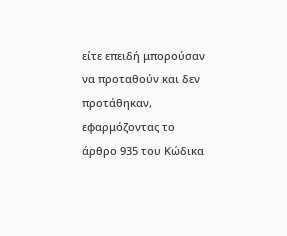είτε επειδή μπορούσαν να προταθούν και δεν προτάθηκαν, εφαρμόζοντας το άρθρο 935 του Κώδικα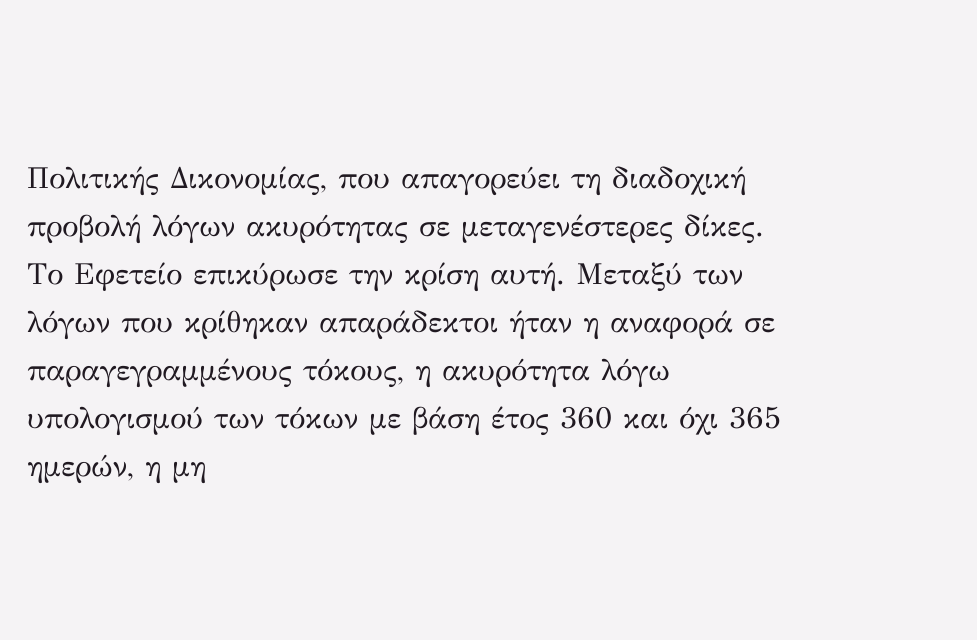Πολιτικής Δικονομίας, που απαγορεύει τη διαδοχική προβολή λόγων ακυρότητας σε μεταγενέστερες δίκες.
Το Εφετείο επικύρωσε την κρίση αυτή. Μεταξύ των λόγων που κρίθηκαν απαράδεκτοι ήταν η αναφορά σε παραγεγραμμένους τόκους, η ακυρότητα λόγω υπολογισμού των τόκων με βάση έτος 360 και όχι 365 ημερών, η μη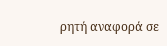ρητή αναφορά σε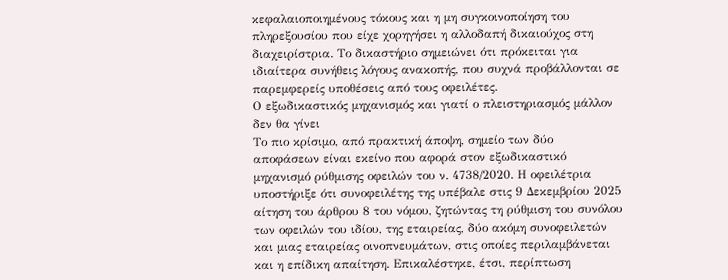κεφαλαιοποιημένους τόκους και η μη συγκοινοποίηση του πληρεξουσίου που είχε χορηγήσει η αλλοδαπή δικαιούχος στη διαχειρίστρια. Το δικαστήριο σημειώνει ότι πρόκειται για ιδιαίτερα συνήθεις λόγους ανακοπής, που συχνά προβάλλονται σε παρεμφερείς υποθέσεις από τους οφειλέτες.
Ο εξωδικαστικός μηχανισμός και γιατί ο πλειστηριασμός μάλλον δεν θα γίνει
Το πιο κρίσιμο, από πρακτική άποψη, σημείο των δύο αποφάσεων είναι εκείνο που αφορά στον εξωδικαστικό μηχανισμό ρύθμισης οφειλών του ν. 4738/2020. Η οφειλέτρια υποστήριξε ότι συνοφειλέτης της υπέβαλε στις 9 Δεκεμβρίου 2025 αίτηση του άρθρου 8 του νόμου, ζητώντας τη ρύθμιση του συνόλου των οφειλών του ιδίου, της εταιρείας, δύο ακόμη συνοφειλετών και μιας εταιρείας οινοπνευμάτων, στις οποίες περιλαμβάνεται και η επίδικη απαίτηση. Επικαλέστηκε, έτσι, περίπτωση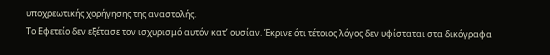υποχρεωτικής χορήγησης της αναστολής.
Το Εφετείο δεν εξέτασε τον ισχυρισμό αυτόν κατ’ ουσίαν. Έκρινε ότι τέτοιος λόγος δεν υφίσταται στα δικόγραφα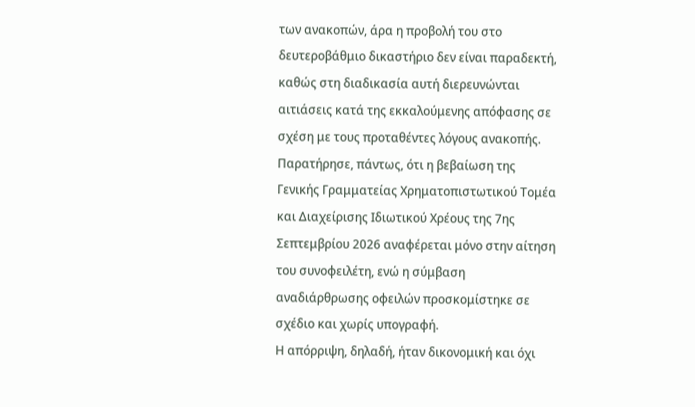των ανακοπών, άρα η προβολή του στο δευτεροβάθμιο δικαστήριο δεν είναι παραδεκτή, καθώς στη διαδικασία αυτή διερευνώνται αιτιάσεις κατά της εκκαλούμενης απόφασης σε σχέση με τους προταθέντες λόγους ανακοπής. Παρατήρησε, πάντως, ότι η βεβαίωση της Γενικής Γραμματείας Χρηματοπιστωτικού Τομέα και Διαχείρισης Ιδιωτικού Χρέους της 7ης Σεπτεμβρίου 2026 αναφέρεται μόνο στην αίτηση του συνοφειλέτη, ενώ η σύμβαση αναδιάρθρωσης οφειλών προσκομίστηκε σε σχέδιο και χωρίς υπογραφή.
Η απόρριψη, δηλαδή, ήταν δικονομική και όχι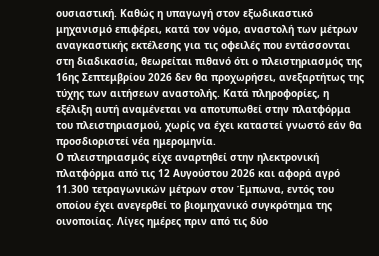ουσιαστική. Καθώς η υπαγωγή στον εξωδικαστικό μηχανισμό επιφέρει, κατά τον νόμο, αναστολή των μέτρων αναγκαστικής εκτέλεσης για τις οφειλές που εντάσσονται στη διαδικασία, θεωρείται πιθανό ότι ο πλειστηριασμός της 16ης Σεπτεμβρίου 2026 δεν θα προχωρήσει, ανεξαρτήτως της τύχης των αιτήσεων αναστολής. Κατά πληροφορίες, η εξέλιξη αυτή αναμένεται να αποτυπωθεί στην πλατφόρμα του πλειστηριασμού, χωρίς να έχει καταστεί γνωστό εάν θα προσδιοριστεί νέα ημερομηνία.
Ο πλειστηριασμός είχε αναρτηθεί στην ηλεκτρονική πλατφόρμα από τις 12 Αυγούστου 2026 και αφορά αγρό 11.300 τετραγωνικών μέτρων στον Έμπωνα, εντός του οποίου έχει ανεγερθεί το βιομηχανικό συγκρότημα της οινοποιίας. Λίγες ημέρες πριν από τις δύο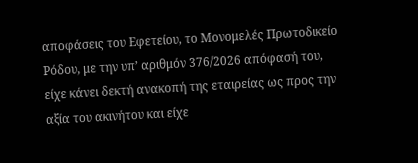αποφάσεις του Εφετείου, το Μονομελές Πρωτοδικείο Ρόδου, με την υπ’ αριθμόν 376/2026 απόφασή του, είχε κάνει δεκτή ανακοπή της εταιρείας ως προς την αξία του ακινήτου και είχε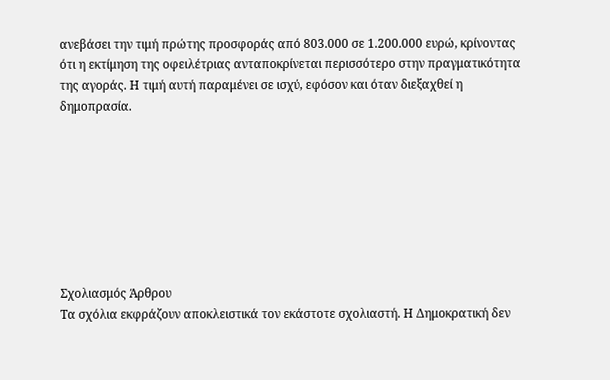ανεβάσει την τιμή πρώτης προσφοράς από 803.000 σε 1.200.000 ευρώ, κρίνοντας ότι η εκτίμηση της οφειλέτριας ανταποκρίνεται περισσότερο στην πραγματικότητα της αγοράς. Η τιμή αυτή παραμένει σε ισχύ, εφόσον και όταν διεξαχθεί η δημοπρασία.








Σχολιασμός Άρθρου
Τα σχόλια εκφράζουν αποκλειστικά τον εκάστοτε σχολιαστή. Η Δημοκρατική δεν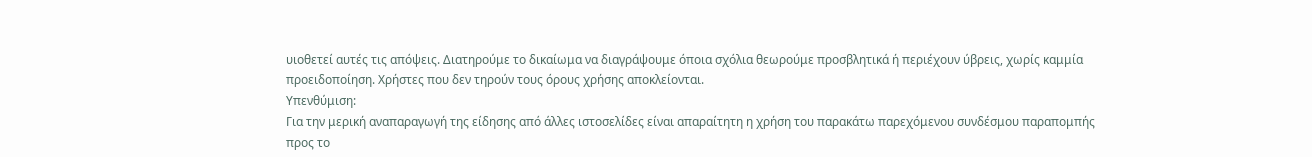υιοθετεί αυτές τις απόψεις. Διατηρούμε το δικαίωμα να διαγράψουμε όποια σχόλια θεωρούμε προσβλητικά ή περιέχουν ύβρεις, χωρίς καμμία προειδοποίηση. Χρήστες που δεν τηρούν τους όρους χρήσης αποκλείονται.
Υπενθύμιση:
Για την μερική αναπαραγωγή της είδησης από άλλες ιστοσελίδες είναι απαραίτητη η χρήση του παρακάτω παρεχόμενου συνδέσμου παραπομπής προς το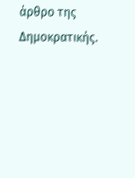άρθρο της Δημοκρατικής.